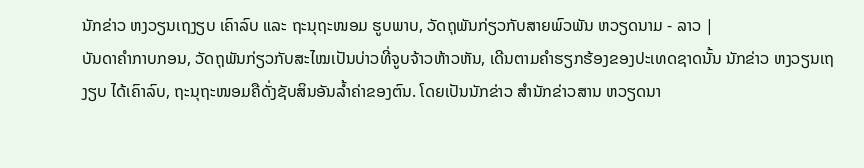ນັກຂ່າວ ຫງວຽນເຖງຽບ ເຄົາລົບ ແລະ ຖະນຸຖະໜອມ ຮູບພາບ, ວັດຖຸພັນກ່ຽວກັບສາຍພົວພັນ ຫວຽດນາມ - ລາວ |
ບັນດາຄຳກາບກອນ, ວັດຖຸພັນກ່ຽວກັບສະໄໝເປັນບ່າວທີ່ຈູບຈ້າວຫ້າວຫັນ, ເດີນຕາມຄຳຮຽກຮ້ອງຂອງປະເທດຊາດນັ້ນ ນັກຂ່າວ ຫງວຽນເຖງຽບ ໄດ້ເຄົາລົບ, ຖະນຸຖະໜອມຄືດັ່ງຊັບສິນອັນລ້ຳຄ່າຂອງຕົນ. ໂດຍເປັນນັກຂ່າວ ສຳນັກຂ່າວສານ ຫວຽດນາ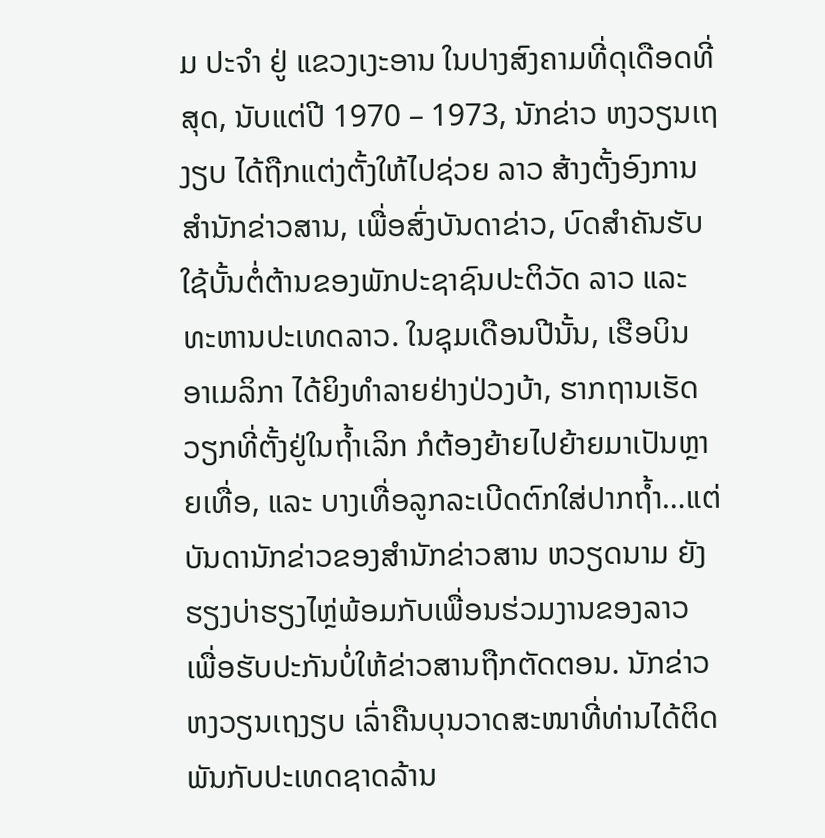ມ ປະຈຳ ຢູ່ ແຂວງເງະອານ ໃນປາງສົງຄາມທີ່ດຸເດືອດທີ່ສຸດ, ນັບແຕ່ປີ 1970 – 1973, ນັກຂ່າວ ຫງວຽນເຖງຽບ ໄດ້ຖືກແຕ່ງຕັ້ງໃຫ້ໄປຊ່ວຍ ລາວ ສ້າງຕັ້ງອົງການສຳນັກຂ່າວສານ, ເພື່ອສົ່ງບັນດາຂ່າວ, ບົດສຳຄັນຮັບໃຊ້ບັ້ນຕໍ່ຕ້ານຂອງພັກປະຊາຊົນປະຕິວັດ ລາວ ແລະ ທະຫານປະເທດລາວ. ໃນຊຸມເດືອນປີນັ້ນ, ເຮືອບິນ ອາເມລິກາ ໄດ້ຍິງທຳລາຍຢ່າງປ່ວງບ້າ, ຮາກຖານເຮັດວຽກທີ່ຕັ້ງຢູ່ໃນຖ້ຳເລິກ ກໍຕ້ອງຍ້າຍໄປຍ້າຍມາເປັນຫຼາຍເທື່ອ, ແລະ ບາງເທື່ອລູກລະເບີດຕົກໃສ່ປາກຖ້ຳ…ແຕ່ບັນດານັກຂ່າວຂອງສຳນັກຂ່າວສານ ຫວຽດນາມ ຍັງຮຽງບ່າຮຽງໄຫຼ່ພ້ອມກັບເພື່ອນຮ່ວມງານຂອງລາວ ເພື່ອຮັບປະກັນບໍ່ໃຫ້ຂ່າວສານຖືກຕັດຕອນ. ນັກຂ່າວ ຫງວຽນເຖງຽບ ເລົ່າຄືນບຸນວາດສະໜາທີ່ທ່ານໄດ້ຕິດພັນກັບປະເທດຊາດລ້ານ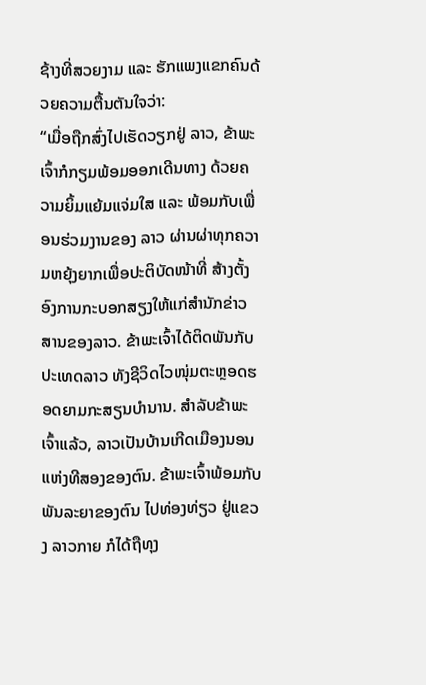ຊ້າງທີ່ສວຍງາມ ແລະ ຮັກແພງແຂກຄົນດ້ວຍຄວາມຕື້ນຕັນໃຈວ່າ:
“ເມື່ອຖືກສົ່ງໄປເຮັດວຽກຢູ່ ລາວ, ຂ້າພະເຈົ້າກໍກຽມພ້ອມອອກເດີນທາງ ດ້ວຍຄວາມຍິ້ມແຍ້ມແຈ່ມໃສ ແລະ ພ້ອມກັບເພື່ອນຮ່ວມງານຂອງ ລາວ ຜ່ານຜ່າທຸກຄວາມຫຍຸ້ງຍາກເພື່ອປະຕິບັດໜ້າທີ່ ສ້າງຕັ້ງອົງການກະບອກສຽງໃຫ້ແກ່ສຳນັກຂ່າວສານຂອງລາວ. ຂ້າພະເຈົ້າໄດ້ຕິດພັນກັບປະເທດລາວ ທັງຊີວິດໄວໜຸ່ມຕະຫຼອດຮອດຍາມກະສຽນບຳນານ. ສຳລັບຂ້າພະເຈົ້າແລ້ວ, ລາວເປັນບ້ານເກີດເມືອງນອນແຫ່ງທີສອງຂອງຕົນ. ຂ້າພະເຈົ້າພ້ອມກັບພັນລະຍາຂອງຕົນ ໄປທ່ອງທ່ຽວ ຢູ່ແຂວງ ລາວກາຍ ກໍໄດ້ຖືທຸງ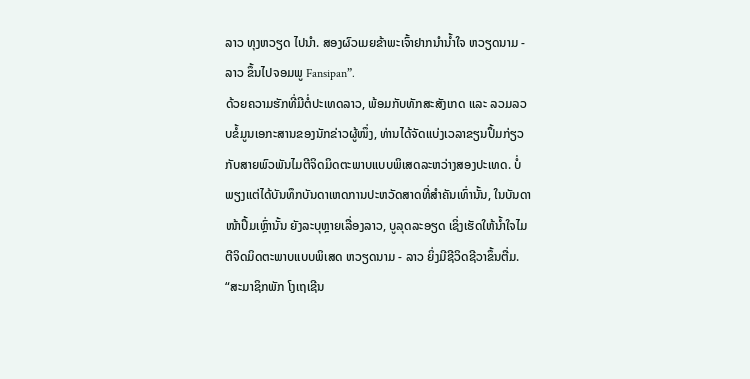ລາວ ທຸງຫວຽດ ໄປນຳ. ສອງຜົວເມຍຂ້າພະເຈົ້າຢາກນຳນ້ຳໃຈ ຫວຽດນາມ - ລາວ ຂຶ້ນໄປຈອມພູ Fansipan”.
ດ້ວຍຄວາມຮັກທີ່ມີຕໍ່ປະເທດລາວ, ພ້ອມກັບທັກສະສັງເກດ ແລະ ລວມລວບຂໍ້ມູນເອກະສານຂອງນັກຂ່າວຜູ້ໜຶ່ງ, ທ່ານໄດ້ຈັດແບ່ງເວລາຂຽນປຶ້ມກ່ຽວກັບສາຍພົວພັນໄມຕີຈິດມິດຕະພາບແບບພິເສດລະຫວ່າງສອງປະເທດ. ບໍ່ພຽງແຕ່ໄດ້ບັນທຶກບັນດາເຫດການປະຫວັດສາດທີ່ສຳຄັນເທົ່ານັ້ນ, ໃນບັນດາໜ້າປຶ້ມເຫຼົ່ານັ້ນ ຍັງລະບຸຫຼາຍເລື່ອງລາວ, ບູລຸດລະອຽດ ເຊິ່ງເຮັດໃຫ້ນ້ຳໃຈໄມຕີຈິດມິດຕະພາບແບບພິເສດ ຫວຽດນາມ - ລາວ ຍິ່ງມີຊີວິດຊີວາຂຶ້ນຕື່ມ.
“ສະມາຊິກພັກ ໂງເຖເຊີນ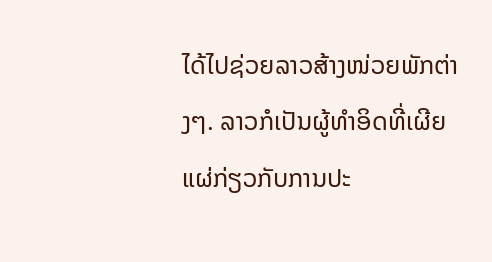ໄດ້ໄປຊ່ວຍລາວສ້າງໜ່ວຍພັກຕ່າງໆ. ລາວກໍເປັນຜູ້ທຳອິດທີ່ເຜີຍແຜ່ກ່ຽວກັບການປະ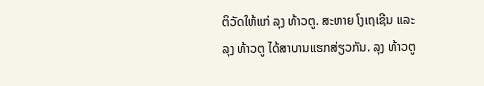ຕິວັດໃຫ້ແກ່ ລຸງ ທ້າວຕູ. ສະຫາຍ ໂງເຖເຊີນ ແລະ ລຸງ ທ້າວຕູ ໄດ້ສາບານແຮກສ່ຽວກັນ. ລຸງ ທ້າວຕູ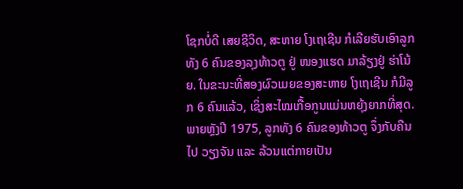ໂຊກບໍ່ດີ ເສຍຊີວິດ, ສະຫາຍ ໂງເຖເຊີນ ກໍເລີຍຮັບເອົາລູກທັງ 6 ຄົນຂອງລຸງທ້າວຕູ ຢູ່ ໜອງແຮດ ມາລ້ຽງຢູ່ ຮ່າໂນ້ຍ. ໃນຂະນະທີ່ສອງຜົວເມຍຂອງສະຫາຍ ໂງເຖເຊີນ ກໍມີລູກ 6 ຄົນແລ້ວ, ເຊິ່ງສະໄໝເກື້ອກູນແມ່ນຫຍຸ້ງຍາກທີ່ສຸດ. ພາຍຫຼັງປີ 1975, ລູກທັງ 6 ຄົນຂອງທ້າວຕູ ຈຶ່ງກັບຄືນໄປ ວຽງຈັນ ແລະ ລ້ວນແຕ່ກາຍເປັນ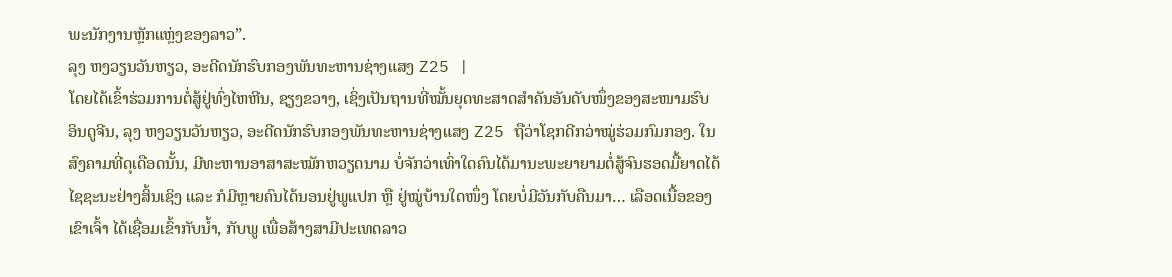ພະນັກງານຫຼັກແຫຼ່ງຂອງລາວ”.
ລຸງ ຫງວຽນວັນຫຽວ, ອະດີດນັກຮົບກອງພັນທະຫານຊ່າງແສງ Z25 |
ໂດຍໄດ້ເຂົ້າຮ່ວມການຕໍ່ສູ້ຢູ່ທົ່ງໄຫຫີນ, ຊຽງຂວາງ, ເຊິ່ງເປັນຖານທີ່ໝັ້ນຍຸດທະສາດສຳຄັນອັນດັບໜຶ່ງຂອງສະໜາມຮົບ ອິນດູຈີນ, ລຸງ ຫງວຽນວັນຫຽວ, ອະດີດນັກຮົບກອງພັນທະຫານຊ່າງແສງ Z25 ຖືວ່າໂຊກດີກວ່າໝູ່ຮ່ວມກົມກອງ. ໃນສົງຄາມທີ່ດຸເດືອດນັ້ນ, ມີທະຫານອາສາສະໝັກຫວຽດນາມ ບໍ່ຈັກວ່າເທົ່າໃດຄົນໄດ້ມານະພະຍາຍາມຕໍ່ສູ້ຈົນຮອດມື້ຍາດໄດ້ໄຊຊະນະຢ່າງສິ້ນເຊິງ ແລະ ກໍມີຫຼາຍຄົນໄດ້ນອນຢູ່ພູແປກ ຫຼື ຢູ່ໝູ່ບ້ານໃດໜຶ່ງ ໂດຍບໍ່ມີວັນກັບຄືນມາ… ເລືອດເນື້ອຂອງເຂົາເຈົ້າ ໄດ້ເຊື່ອມເຂົ້າກັບນ້ຳ, ກັບພູ ເພື່ອສ້າງສາມີປະເທດລາວ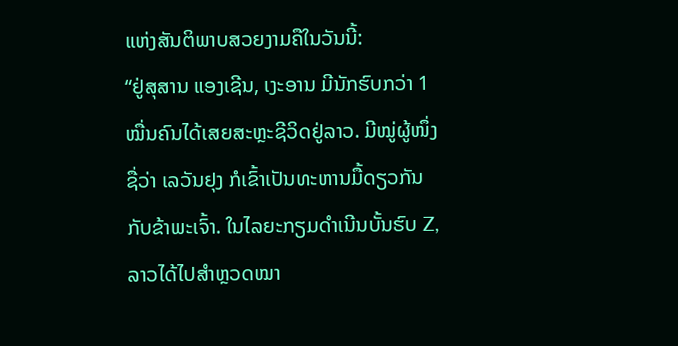ແຫ່ງສັນຕິພາບສວຍງາມຄືໃນວັນນີ້:
“ຢູ່ສຸສານ ແອງເຊີນ, ເງະອານ ມີນັກຮົບກວ່າ 1 ໝື່ນຄົນໄດ້ເສຍສະຫຼະຊີວິດຢູ່ລາວ. ມີໝູ່ຜູ້ໜຶ່ງຊື່ວ່າ ເລວັນຢຸງ ກໍເຂົ້າເປັນທະຫານມື້ດຽວກັນກັບຂ້າພະເຈົ້າ. ໃນໄລຍະກຽມດຳເນີນບັ້ນຮົບ Z, ລາວໄດ້ໄປສຳຫຼວດໝາ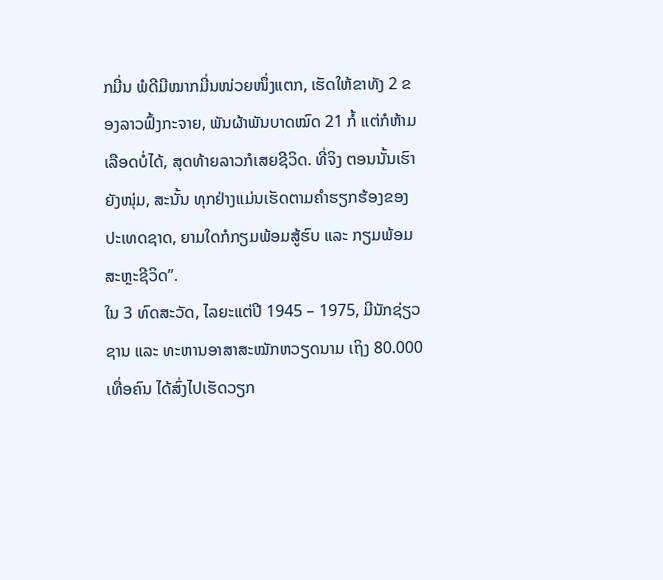ກມີ່ນ ພໍດີມີໝາກມີ່ນໜ່ວຍໜຶ່ງແຕກ, ເຮັດໃຫ້ຂາທັງ 2 ຂອງລາວຟົ້ງກະຈາຍ, ພັນຜ້າພັນບາດໝົດ 21 ກໍ້ ແຕ່ກໍຫ້າມເລືອດບໍ່ໄດ້, ສຸດທ້າຍລາວກໍເສຍຊີວິດ. ທີ່ຈິງ ຕອນນັ້ນເຮົາຍັງໜຸ່ມ, ສະນັ້ນ ທຸກຢ່າງແມ່ນເຮັດຕາມຄຳຮຽກຮ້ອງຂອງປະເທດຊາດ, ຍາມໃດກໍກຽມພ້ອມສູ້ຮົບ ແລະ ກຽມພ້ອມສະຫຼະຊີວິດ”.
ໃນ 3 ທົດສະວັດ, ໄລຍະແຕ່ປີ 1945 – 1975, ມີນັກຊ່ຽວຊານ ແລະ ທະຫານອາສາສະໝັກຫວຽດນາມ ເຖິງ 80.000 ເທື່ອຄົນ ໄດ້ສົ່ງໄປເຮັດວຽກ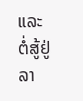ແລະ ຕໍ່ສູ້ຢູ່ລາ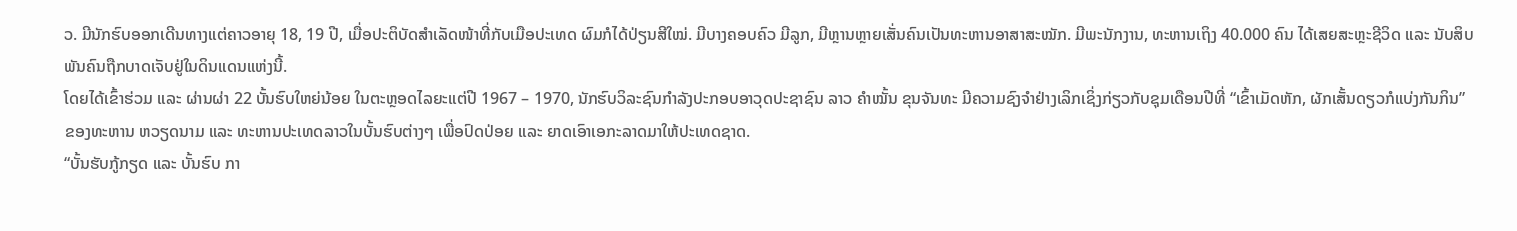ວ. ມີນັກຮົບອອກເດີນທາງແຕ່ຄາວອາຍຸ 18, 19 ປີ, ເມື່ອປະຕິບັດສຳເລັດໜ້າທີ່ກັບເມືອປະເທດ ຜົມກໍໄດ້ປ່ຽນສີໃໝ່. ມີບາງຄອບຄົວ ມີລູກ, ມີຫຼານຫຼາຍເສັ່ນຄົນເປັນທະຫານອາສາສະໝັກ. ມີພະນັກງານ, ທະຫານເຖິງ 40.000 ຄົນ ໄດ້ເສຍສະຫຼະຊີວິດ ແລະ ນັບສິບພັນຄົນຖືກບາດເຈັບຢູ່ໃນດິນແດນແຫ່ງນີ້.
ໂດຍໄດ້ເຂົ້າຮ່ວມ ແລະ ຜ່ານຜ່າ 22 ບັ້ນຮົບໃຫຍ່ນ້ອຍ ໃນຕະຫຼອດໄລຍະແຕ່ປີ 1967 – 1970, ນັກຮົບວິລະຊົນກຳລັງປະກອບອາວຸດປະຊາຊົນ ລາວ ຄຳໝັ້ນ ຂຸນຈັນທະ ມີຄວາມຊົງຈຳຢ່າງເລິກເຊິ່ງກ່ຽວກັບຊຸມເດືອນປີທີ່ “ເຂົ້າເມັດຫັກ, ຜັກເສັ້ນດຽວກໍແບ່ງກັນກິນ” ຂອງທະຫານ ຫວຽດນາມ ແລະ ທະຫານປະເທດລາວໃນບັ້ນຮົບຕ່າງໆ ເພື່ອປົດປ່ອຍ ແລະ ຍາດເອົາເອກະລາດມາໃຫ້ປະເທດຊາດ.
“ບັ້ນຮັບກູ້ກຽດ ແລະ ບັ້ນຮົບ ກາ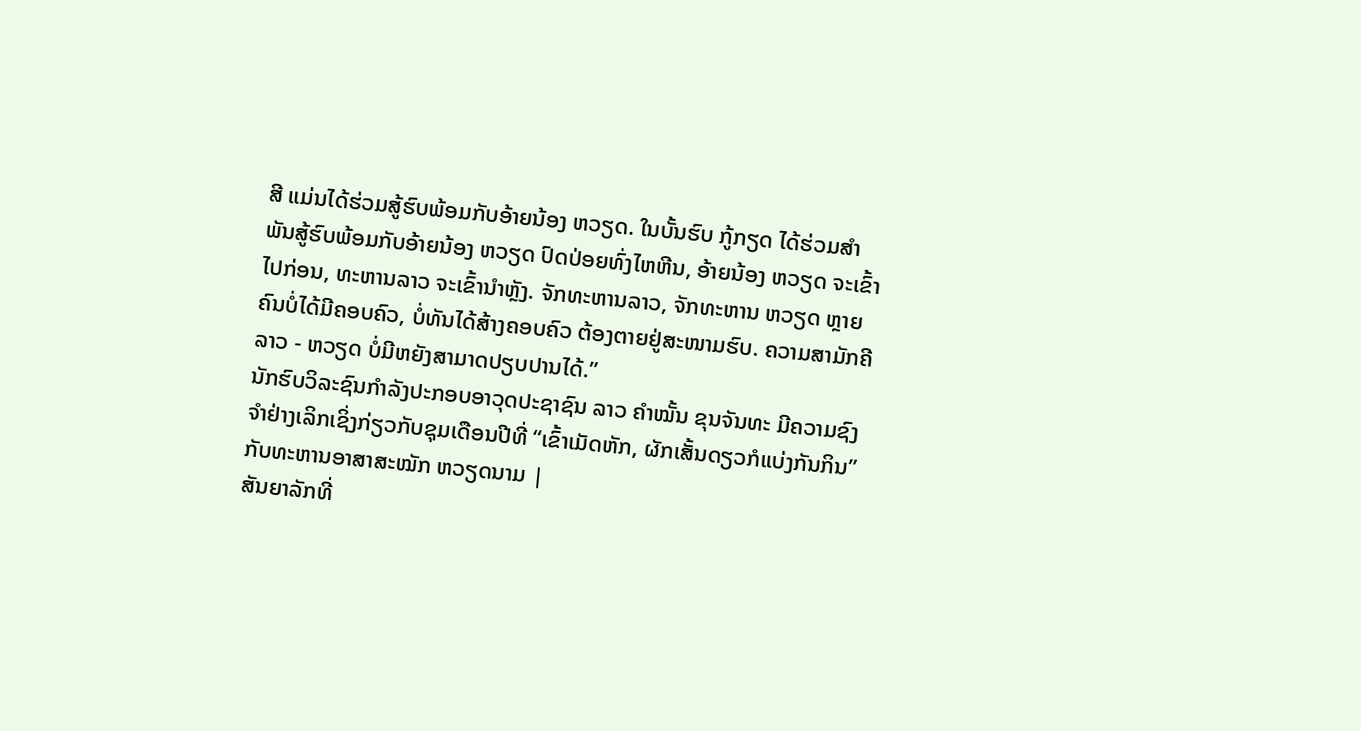ສີ ແມ່ນໄດ້ຮ່ວມສູ້ຮົບພ້ອມກັບອ້າຍນ້ອງ ຫວຽດ. ໃນບັ້ນຮົບ ກູ້ກຽດ ໄດ້ຮ່ວມສຳພັນສູ້ຮົບພ້ອມກັບອ້າຍນ້ອງ ຫວຽດ ປົດປ່ອຍທົ່ງໄຫຫີນ, ອ້າຍນ້ອງ ຫວຽດ ຈະເຂົ້າໄປກ່ອນ, ທະຫານລາວ ຈະເຂົ້ານຳຫຼັງ. ຈັກທະຫານລາວ, ຈັກທະຫານ ຫວຽດ ຫຼາຍຄົນບໍ່ໄດ້ມີຄອບຄົວ, ບໍ່ທັນໄດ້ສ້າງຄອບຄົວ ຕ້ອງຕາຍຢູ່ສະໜາມຮົບ. ຄວາມສາມັກຄີ ລາວ - ຫວຽດ ບໍ່ມີຫຍັງສາມາດປຽບປານໄດ້.”
ນັກຮົບວິລະຊົນກຳລັງປະກອບອາວຸດປະຊາຊົນ ລາວ ຄຳໝັ້ນ ຂຸນຈັນທະ ມີຄວາມຊົງຈຳຢ່າງເລິກເຊິ່ງກ່ຽວກັບຊຸມເດືອນປີທີ່ “ເຂົ້າເມັດຫັກ, ຜັກເສັ້ນດຽວກໍແບ່ງກັນກິນ” ກັບທະຫານອາສາສະໝັກ ຫວຽດນາມ |
ສັນຍາລັກທີ່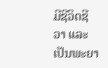ມີຊີວິດຊີວາ ແລະ ເປັນພະຍາ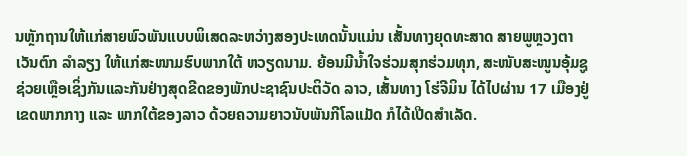ນຫຼັກຖານໃຫ້ແກ່ສາຍພົວພັນແບບພິເສດລະຫວ່າງສອງປະເທດນັ້ນແມ່ນ ເສັ້ນທາງຍຸດທະສາດ ສາຍພູຫຼວງຕາເວັນຕົກ ລຳລຽງ ໃຫ້ແກ່ສະໜາມຮົບພາກໃຕ້ ຫວຽດນາມ. ຍ້ອນມີນ້ຳໃຈຮ່ວມສຸກຮ່ວມທຸກ, ສະໜັບສະໜູນອຸ້ມຊູຊ່ວຍເຫຼືອເຊິ່ງກັນແລະກັນຢ່າງສຸດຂີດຂອງພັກປະຊາຊົນປະຕິວັດ ລາວ, ເສັ້ນທາງ ໂຮ່ຈີມິນ ໄດ້ໄປຜ່ານ 17 ເມືອງຢູ່ເຂດພາກກາງ ແລະ ພາກໃຕ້ຂອງລາວ ດ້ວຍຄວາມຍາວນັບພັນກີໂລແມັດ ກໍໄດ້ເປີດສຳເລັດ.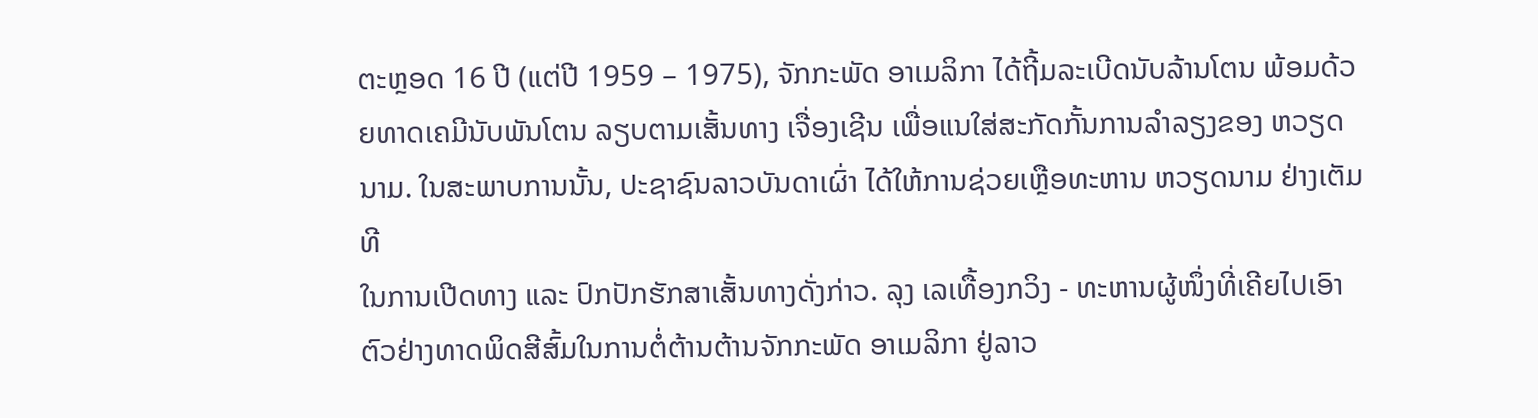ຕະຫຼອດ 16 ປີ (ແຕ່ປີ 1959 – 1975), ຈັກກະພັດ ອາເມລິກາ ໄດ້ຖີ້ມລະເບີດນັບລ້ານໂຕນ ພ້ອມດ້ວຍທາດເຄມີນັບພັນໂຕນ ລຽບຕາມເສັ້ນທາງ ເຈື່ອງເຊີນ ເພື່ອແນໃສ່ສະກັດກັ້ນການລຳລຽງຂອງ ຫວຽດນາມ. ໃນສະພາບການນັ້ນ, ປະຊາຊົນລາວບັນດາເຜົ່າ ໄດ້ໃຫ້ການຊ່ວຍເຫຼືອທະຫານ ຫວຽດນາມ ຢ່າງເຕັມທີ
ໃນການເປີດທາງ ແລະ ປົກປັກຮັກສາເສັ້ນທາງດັ່ງກ່າວ. ລຸງ ເລເທື້ອງກວິງ - ທະຫານຜູ້ໜຶ່ງທີ່ເຄີຍໄປເອົາຕົວຢ່າງທາດພິດສີສົ້ມໃນການຕໍ່ຕ້ານຕ້ານຈັກກະພັດ ອາເມລິກາ ຢູ່ລາວ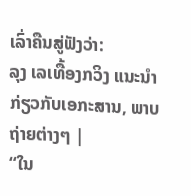ເລົ່າຄືນສູ່ຟັງວ່າ:
ລຸງ ເລເທື້ອງກວິງ ແນະນຳກ່ຽວກັບເອກະສານ, ພາບຖ່າຍຕ່າງໆ |
“ໃນ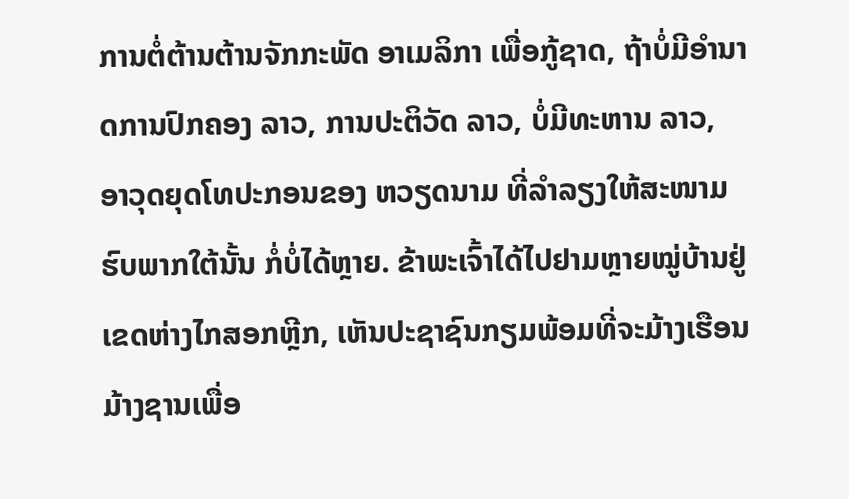ການຕໍ່ຕ້ານຕ້ານຈັກກະພັດ ອາເມລິກາ ເພື່ອກູ້ຊາດ, ຖ້າບໍ່ມີອຳນາດການປົກຄອງ ລາວ, ການປະຕິວັດ ລາວ, ບໍ່ມີທະຫານ ລາວ, ອາວຸດຍຸດໂທປະກອນຂອງ ຫວຽດນາມ ທີ່ລຳລຽງໃຫ້ສະໜາມຮົບພາກໃຕ້ນັ້ນ ກໍ່ບໍ່ໄດ້ຫຼາຍ. ຂ້າພະເຈົ້າໄດ້ໄປຢາມຫຼາຍໝູ່ບ້ານຢູ່ເຂດຫ່າງໄກສອກຫຼີກ, ເຫັນປະຊາຊົນກຽມພ້ອມທີ່ຈະມ້າງເຮືອນມ້າງຊານເພື່ອ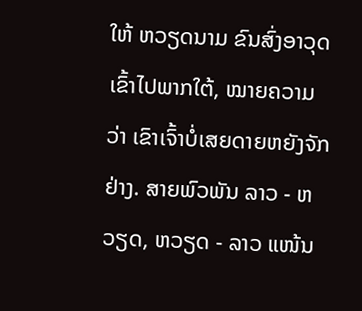ໃຫ້ ຫວຽດນາມ ຂົນສົ່ງອາວຸດເຂົ້າໄປພາກໃຕ້, ໝາຍຄວາມວ່າ ເຂົາເຈົ້າບໍ່ເສຍດາຍຫຍັງຈັກຢ່າງ. ສາຍພົວພັນ ລາວ - ຫວຽດ, ຫວຽດ - ລາວ ແໜ້ນ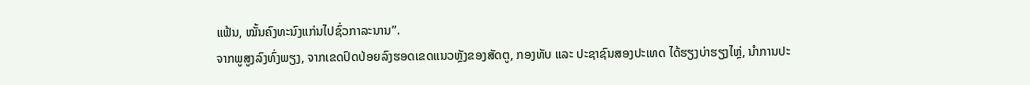ແຟ້ນ, ໝັ້ນຄົງທະນົງແກ່ນໄປຊົ່ວກາລະນານ”.
ຈາກພູສູງລົງທົ່ງພຽງ, ຈາກເຂດປົດປ່ອຍລົງຮອດເຂດແນວຫຼັງຂອງສັດຕູ, ກອງທັບ ແລະ ປະຊາຊົນສອງປະເທດ ໄດ້ຮຽງບ່າຮຽງໄຫຼ່, ນຳການປະ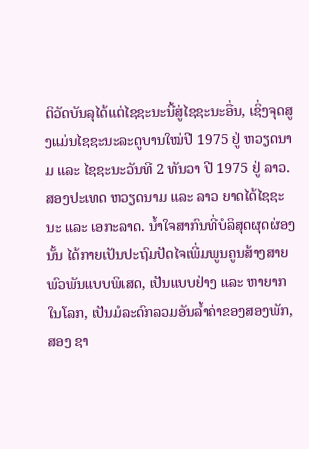ຕິວັດບັນລຸໄດ້ແຕ່ໄຊຊະນະນີ້ສູ່ໄຊຊະນະອື່ນ, ເຊິ່ງຈຸດສູງແມ່ນໄຊຊະນະລະດູບານໃໝ່ປີ 1975 ຢູ່ ຫວຽດນາມ ແລະ ໄຊຊະນະວັນທີ 2 ທັນວາ ປີ 1975 ຢູ່ ລາວ. ສອງປະເທດ ຫວຽດນາມ ແລະ ລາວ ຍາດໄດ້ໄຊຊະນະ ແລະ ເອກະລາດ. ນ້ຳໃຈສາກົນທີ່ບໍລິສຸດຜຸດຜ່ອງນັ້ນ ໄດ້ກາຍເປັນປະຖົມປັດໄຈເພີ່ມພູນຄູນສ້າງສາຍພົວພັນແບບພິເສດ, ເປັນແບບຢ່າງ ແລະ ຫາຍາກໃນໂລກ, ເປັນມໍລະດົກລວມອັນລ້ຳຄ່າຂອງສອງພັກ, ສອງ ຊາ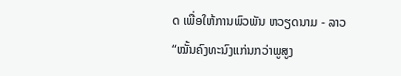ດ ເພື່ອໃຫ້ການພົວພັນ ຫວຽດນາມ - ລາວ “ໝັ້ນຄົງທະນົງແກ່ນກວ່າພູສູງ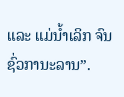ແລະ ແມ່ນ້ຳເລິກ ຈົນຊົ່ວການະລານ”.